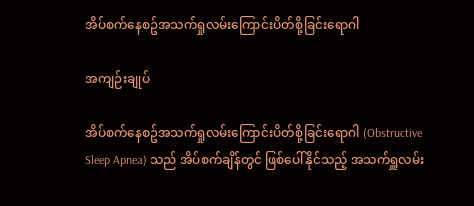အိပ်စက်နေစဥ်အသက်ရှုလမ်းကြောင်းပိတ်စို့ခြင်းရောဂါ

အကျဉ်းချုပ်

အိပ်စက်နေစဥ်အသက်ရှုလမ်းကြောင်းပိတ်စို့ခြင်းရောဂါ (Obstructive Sleep Apnea) သည် အိပ်စက်ချိန်တွင် ဖြစ်ပေါ်နိုင်သည့် အသက်ရှူလမ်း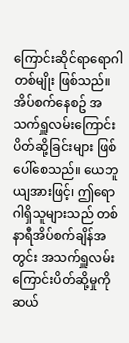ကြောင်းဆိုင်ရာရောဂါတစ်မျိုး ဖြစ်သည်။ အိပ်စက်နေစဥ် အသက်ရှူလမ်းကြောင်းပိတ်ဆို့ခြင်းများ ဖြစ်ပေါ်စေသည်။ ယေဘူယျအားဖြင့်၊ ဤရောဂါရှိသူများသည် တစ်နာရီအိပ်စက်ချိန်အတွင်း အသက်ရှူလမ်းကြောင်းပိတ်ဆို့မှုကို ဆယ်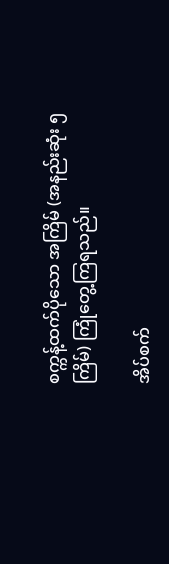စက္ကန့်ထက်ပိုသော အကြိမ် (အနည်းဆုံး ၅ ကြိမ်) ကြုံတွေ့ကြရသည်။

အိပ်စက်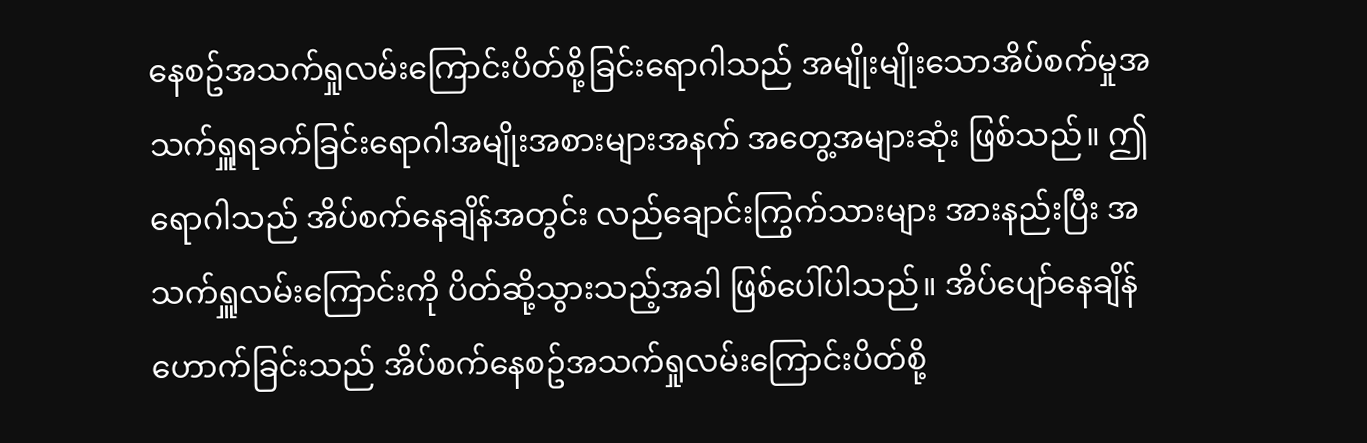နေစဥ်အသက်ရှုလမ်းကြောင်းပိတ်စို့ခြင်းရောဂါသည် အမျိုးမျိုးသောအိပ်စက်မှုအသက်ရှူရခက်ခြင်းရောဂါအမျိုးအစားများအနက် အတွေ့အများဆုံး ဖြစ်သည်။ ဤရောဂါသည် အိပ်စက်နေချိန်အတွင်း လည်ချောင်းကြွက်သားများ အားနည်းပြီး အသက်ရှူလမ်းကြောင်းကို ပိတ်ဆို့သွားသည့်အခါ ဖြစ်ပေါ်ပါသည်။ အိပ်ပျော်နေချိန်ဟောက်ခြင်းသည် အိပ်စက်နေစဥ်အသက်ရှုလမ်းကြောင်းပိတ်စို့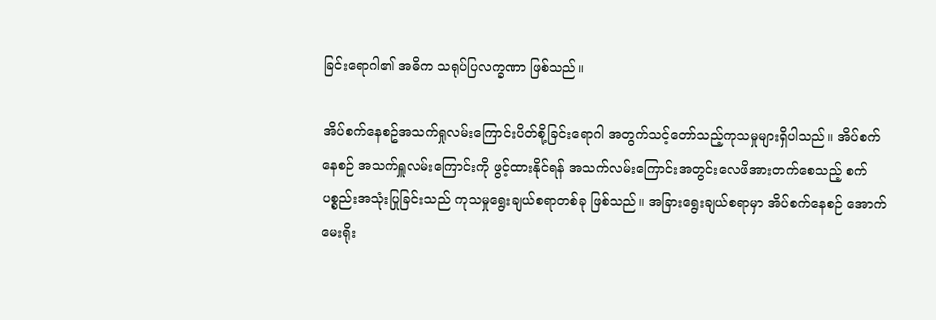ခြင်းရောဂါ၏ အဓိက သရုပ်ပြလက္ခဏာ ဖြစ်သည်။

အိပ်စက်နေစဥ်အသက်ရှုလမ်းကြောင်းပိတ်စို့ခြင်းရောဂါ အတွက်သင့်တော်သည့်ကုသမှုများရှိပါသည်။ အိပ်စက်နေစဉ် အသက်ရှူလမ်းကြောင်းကို ဖွင့်ထားနိုင်ရန် အသက်လမ်းကြောင်းအတွင်းလေဖိအားတက်စေသည့် စက်ပစ္စည်းအသုံးပြုခြင်းသည် ကုသမှုရွေးချယ်စရာတစ်ခု ဖြစ်သည်။ အခြားရွေးချယ်စရာမှာ အိပ်စက်နေစဉ် အောက်မေးရိုး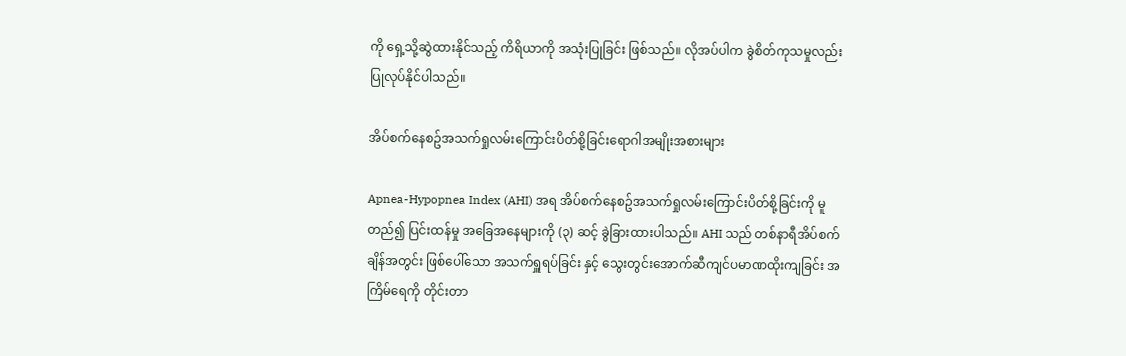ကို ရှေ့သို့ဆွဲထားနိုင်သည့် ကိရိယာကို အသုံးပြုခြင်း ဖြစ်သည်။ လိုအပ်ပါက ခွဲစိတ်ကုသမှုလည်း ပြုလုပ်နိုင်ပါသည်။

အိပ်စက်နေစဥ်အသက်ရှုလမ်းကြောင်းပိတ်စို့ခြင်းရောဂါအမျိုးအစားများ

Apnea-Hypopnea Index (AHI) အရ အိပ်စက်နေစဥ်အသက်ရှုလမ်းကြောင်းပိတ်စို့ခြင်းကို မူတည်၍ ပြင်းထန်မှု အခြေအနေများကို (၃) ဆင့် ခွဲခြားထားပါသည်။ AHI သည် တစ်နာရီအိပ်စက်ချိန်အတွင်း ဖြစ်ပေါ်သော အသက်ရှူရပ်ခြင်း နှင့် သွေးတွင်းအောက်ဆီကျင်ပမာဏထိုးကျခြင်း အကြိမ်ရေကို တိုင်းတာ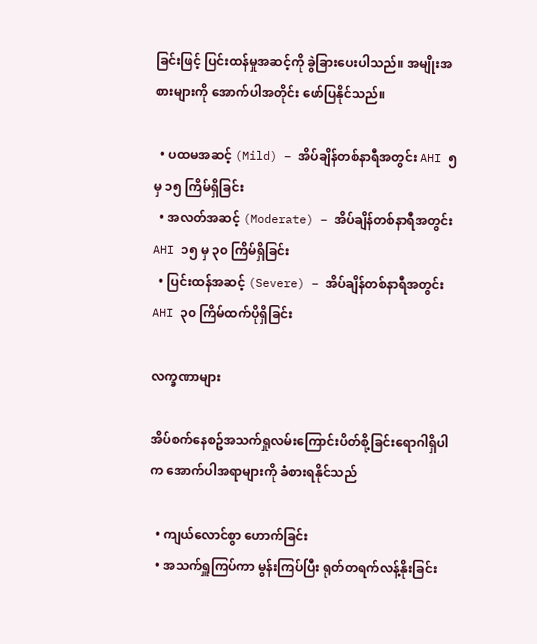ခြင်းဖြင့် ပြင်းထန်မှုအဆင့်ကို ခွဲခြားပေးပါသည်။ အမျိုးအစားများကို အောက်ပါအတိုင်း ဖော်ပြနိုင်သည်။

  • ပထမအဆင့် (Mild) – အိပ်ချိန်တစ်နာရီအတွင်း AHI ၅ မှ ၁၅ ကြိမ်ရှိခြင်း
  • အလတ်အဆင့် (Moderate) – အိပ်ချိန်တစ်နာရီအတွင်း AHI ၁၅ မှ ၃၀ ကြိမ်ရှိခြင်း
  • ပြင်းထန်အဆင့် (Severe) – အိပ်ချိန်တစ်နာရီအတွင်း AHI ၃၀ ကြိမ်ထက်ပိုရှိခြင်း

လက္ခဏာများ

အိပ်စက်နေစဥ်အသက်ရှုလမ်းကြောင်းပိတ်စို့ခြင်းရောဂါရှိပါက အောက်ပါအရာများကို ခံစားရနိုင်သည်

  • ကျယ်လောင်စွာ ဟောက်ခြင်း
  • အသက်ရှူကြပ်ကာ မွန်းကြပ်ပြီး ရုတ်တရက်လန့်နိုးခြင်း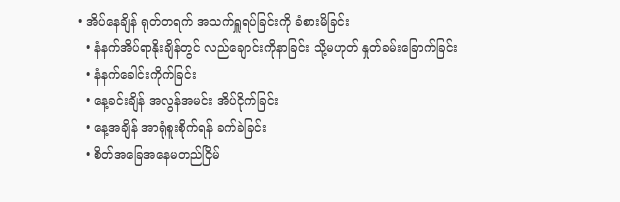• အိပ်နေချိန် ရုတ်တရက် အသက်ရှူရပ်ခြင်းကို ခံစားမိခြင်း
  • နံနက်အိပ်ရာနိုးချိန်တွင် လည်ချောင်းကိုနာခြင်း သို့မဟုတ် နှုတ်ခမ်းခြောက်ခြင်း
  • နံနက်ခေါင်းကိုက်ခြင်း
  • နေ့ခင်းချိန် အလွန်အမင်း အိပ်ငိုက်ခြင်း
  • နေ့အချိန် အာရုံစူးစိုက်ရန် ခက်ခဲခြင်း
  • စိတ်အခြေအနေမတည်ငြိမ်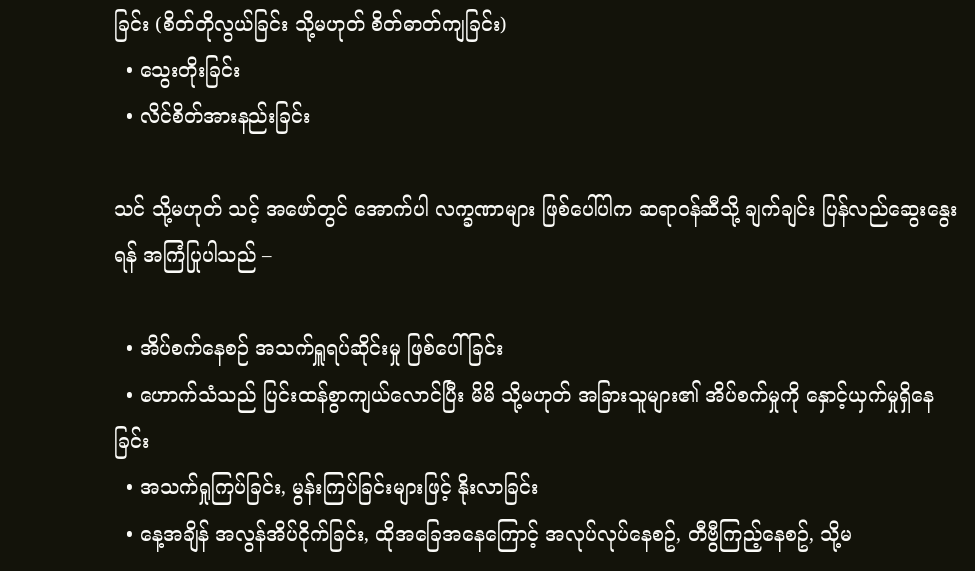ခြင်း (စိတ်တိုလွယ်ခြင်း သို့မဟုတ် စိတ်ဓာတ်ကျခြင်း)
  • သွေးတိုးခြင်း
  • လိင်စိတ်အားနည်းခြင်း

သင် သို့မဟုတ် သင့် အဖော်တွင် အောက်ပါ လက္ခဏာများ ဖြစ်ပေါ်ပါက ဆရာဝန်ဆီသို့ ချက်ချင်း ပြန်လည်ဆွေးနွေးရန် အကြံပြုပါသည် –

  • အိပ်စက်နေစဉ် အသက်ရှူရပ်ဆိုင်းမှု ဖြစ်ပေါ်ခြင်း
  • ဟောက်သံသည် ပြင်းထန်စွာကျယ်လောင်ပြီး မိမိ သို့မဟုတ် အခြားသူများ၏ အိပ်စက်မှုကို နှောင့်ယှက်မှုရှိနေခြင်း
  • အသက်ရှုကြပ်ခြင်း, မွန်းကြပ်ခြင်းများဖြင့် နိုးလာခြင်း
  • နေ့အချိန် အလွန်အိပ်ငိုက်ခြင်း, ထိုအခြေအနေကြောင့် အလုပ်လုပ်နေစဥ်, တီဗွီကြည့်နေစဥ်, သို့မ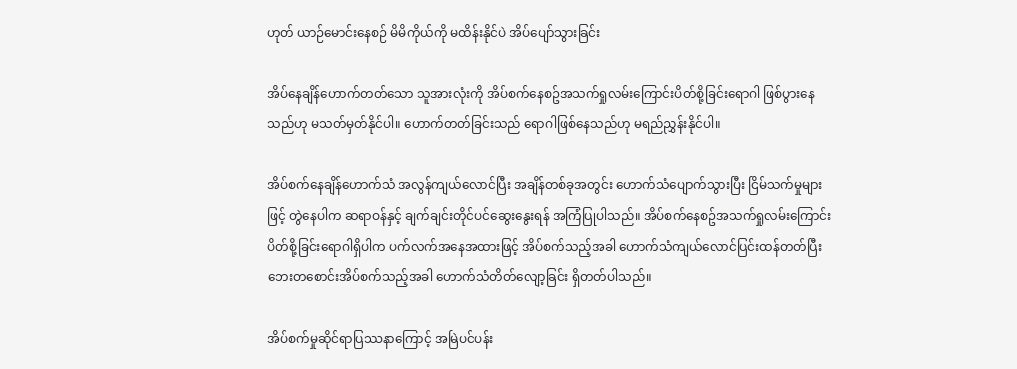ဟုတ် ယာဉ်မောင်းနေစဉ် မိမိကိုယ်ကို မထိန်းနိုင်ပဲ အိပ်ပျော်သွားခြင်း

အိပ်နေချိန်ဟောက်တတ်သော သူအားလုံးကို အိပ်စက်နေစဥ်အသက်ရှုလမ်းကြောင်းပိတ်စို့ခြင်းရောဂါ ဖြစ်ပွားနေသည်ဟု မသတ်မှတ်နိုင်ပါ။ ဟောက်တတ်ခြင်းသည် ရောဂါဖြစ်နေသည်ဟု မရည်ညွှန်းနိုင်ပါ။

အိပ်စက်နေချိန်ဟောက်သံ အလွန်ကျယ်လောင်ပြီး အချိန်တစ်ခုအတွင်း ဟောက်သံပျောက်သွားပြီး ငြိမ်သက်မှုများဖြင့် တွဲနေပါက ဆရာဝန်နှင့် ချက်ချင်းတိုင်ပင်ဆွေးနွေးရန် အကြံပြုပါသည်။ အိပ်စက်နေစဥ်အသက်ရှုလမ်းကြောင်းပိတ်စို့ခြင်းရောဂါရှိပါက ပက်လက်အနေအထားဖြင့် အိပ်စက်သည့်အခါ ဟောက်သံကျယ်လောင်ပြင်းထန်တတ်ပြီး ဘေးတစောင်းအိပ်စက်သည့်အခါ ဟောက်သံတိတ်လျော့ခြင်း ရှိတတ်ပါသည်။

အိပ်စက်မှုဆိုင်ရာပြဿနာကြောင့် အမြဲပင်ပန်း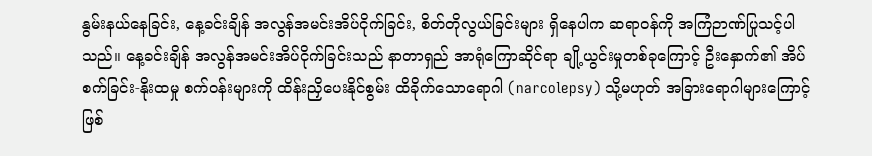နွမ်းနယ်နေခြင်း, နေ့ခင်းချိန် အလွန်အမင်းအိပ်ငိုက်ခြင်း, စိတ်တိုလွယ်ခြင်းများ ရှိနေပါက ဆရာဝန်ကို အကြံဉာဏ်ပြုသင့်ပါသည်။ နေ့ခင်းချိန် အလွန်အမင်းအိပ်ငိုက်ခြင်းသည် နာတာရှည် အာရုံကြောဆိုင်ရာ ချို့ယွင်းမှုတစ်ခုကြောင့် ဦးနှောက်၏ အိပ်စက်ခြင်း-နိုးထမှု စက်ဝန်းများကို ထိန်းညှိပေးနိုင်စွမ်း ထိခိုက်သောရောဂါ (narcolepsy) သို့မဟုတ် အခြားရောဂါများကြောင့် ဖြစ်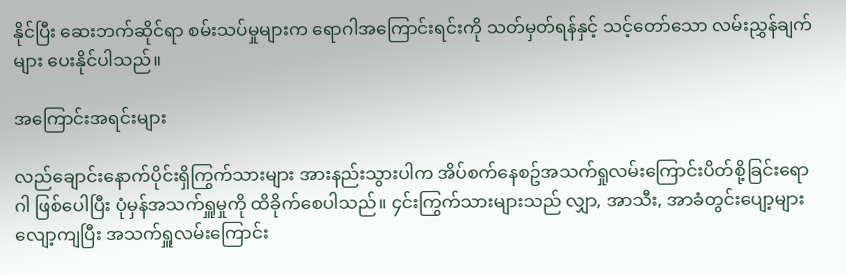နိုင်ပြီး ဆေးဘက်ဆိုင်ရာ စမ်းသပ်မှုများက ရောဂါ‌အကြောင်းရင်းကို သတ်မှတ်ရန်နှင့် သင့်တော်သော လမ်းညွှန်ချက်များ ပေးနိုင်ပါသည်။

အကြောင်းအရင်းများ

လည်ချောင်းနောက်ပိုင်းရှိကြွက်သားများ အားနည်းသွားပါက အိပ်စက်နေစဥ်အသက်ရှုလမ်းကြောင်းပိတ်စို့ခြင်းရောဂါ ဖြစ်ပေါပြီး ပုံမှန်အသက်ရှူမှုကို ထိခိုက်စေပါသည်။ ၄င်းကြွက်သားများသည် လျှာ, အာသီး, အာခံတွင်းပျော့များ လျော့ကျပြီး အသက်ရှူလမ်းကြောင်း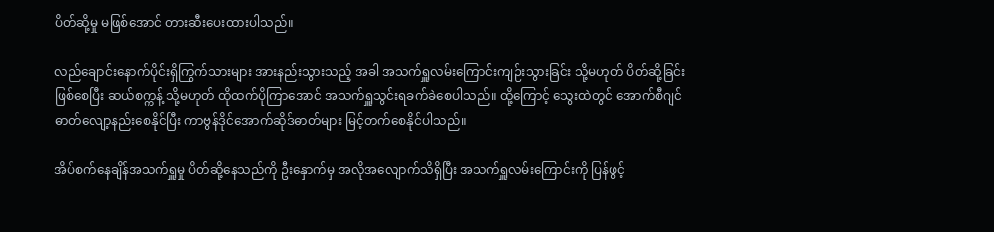ပိတ်ဆို့မှု မဖြစ်အောင် တားဆီးပေးထားပါသည်။

လည်ချောင်းနောက်ပိုင်းရှိကြွက်သားများ အားနည်းသွားသည့် အခါ အသက်ရှူလမ်းကြောင်းကျဉ်းသွားခြင်း သို့မဟုတ် ပိတ်ဆို့ခြင်း ဖြစ်စေပြီး ဆယ်စက္ကန့် သို့မဟုတ် ထိုထက်ပိုကြာအောင် အသက်ရှူသွင်းရခက်ခဲစေပါသည်။ ထို့ကြောင့် သွေးထဲတွင် အောက်စီဂျင်ဓာတ်လျော့နည်းစေနိုင်ပြီး ကာဗွန်ဒိုင်အောက်ဆိုဒ်ဓာတ်များ မြင့်တက်စေနိုင်ပါသည်။

အိပ်စက်နေချိန်အသက်ရှူမှု ပိတ်ဆို့နေသည်ကို ဦးနှောက်မှ အလိုအလျောက်သိရှိပြီး အသက်ရှူလမ်းကြောင်းကို ပြန်ဖွင့်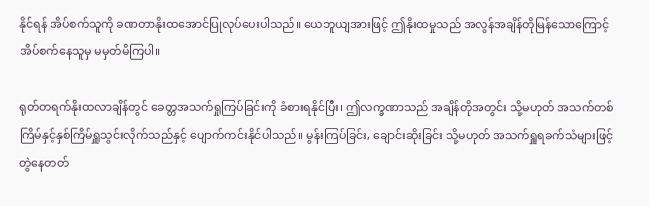နိုင်ရန် အိပ်စက်သူကို ခဏတာနိုးထအောင်ပြုလုပ်ပေးပါသည်။ ယေဘူယျအားဖြင့် ဤနိုးထမှုသည် အလွန်အချိန်တိုမြန်သောကြောင့် အိပ်စက်နေသူမှ မမှတ်မိကြပါ။

ရုတ်တရက်နိုးထလာချိန်တွင် ခေတ္တအသက်ရှုကြပ်ခြင်းကို ခံစားရနိုင်ပြီး၊ ဤလက္ခဏာသည် အချိန်တိုအတွင်း သို့မဟုတ် အသက်တစ်ကြိမ်နှင့်နှစ်ကြိမ်ရှူသွင်းလိုက်သည်နှင့် ပျောက်ကင်းနိုင်ပါသည်။ မွန်းကြပ်ခြင်း, ချောင်းဆိုးခြင်း သို့မဟုတ် အသက်ရှူရခက်သံများဖြင့် တွဲနေတတ်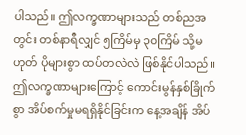ပါသည်။ ဤလက္ခဏာများသည် တစ်ညအတွင်း တစ်နာရီလျှင် ၅ကြိမ်မှ ၃၀ကြိမ် သို့မဟုတ် ပိုများစွာ ထပ်တလဲလဲ ဖြစ်နိုင်ပါသည်။ ဤလက္ခဏာများကြောင့် ကောင်းမွန်နှစ်ခြိုက်စွာ အိပ်စက်မှုမရရှိနိုင်ခြင်းက နေ့အချိန် အိပ်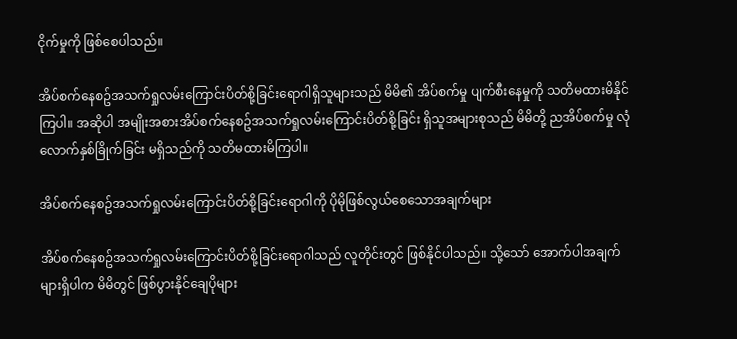ငိုက်မှုကို ဖြစ်စေပါသည်။

အိပ်စက်နေစဥ်အသက်ရှုလမ်းကြောင်းပိတ်စို့ခြင်းရောဂါရှိသူများသည် မိမိ၏ အိပ်စက်မှု ပျက်စီးနေမှုကို သတိမထားမိနိုင်ကြပါ။ အဆိုပါ အမျိုးအစားအိပ်စက်နေစဥ်အသက်ရှုလမ်းကြောင်းပိတ်စို့ခြင်း ရှိသူအများစုသည် မိမိတို့ ညအိပ်စက်မှု လုံလောက်နှစ်ခြိုက်ခြင်း မရှိသည်ကို သတိမထားမိကြပါ။

အိပ်စက်နေစဥ်အသက်ရှုလမ်းကြောင်းပိတ်စို့ခြင်းရောဂါကို ပိုမိုဖြစ်လွယ်စေသောအချက်များ

အိပ်စက်နေစဥ်အသက်ရှုလမ်းကြောင်းပိတ်စို့ခြင်းရောဂါသည် လူတိုင်းတွင် ဖြစ်နိုင်ပါသည်။ သို့သော် အောက်ပါအချက်များရှိပါက မိမိတွင် ဖြစ်ပွားနိုင်ချေပိုများ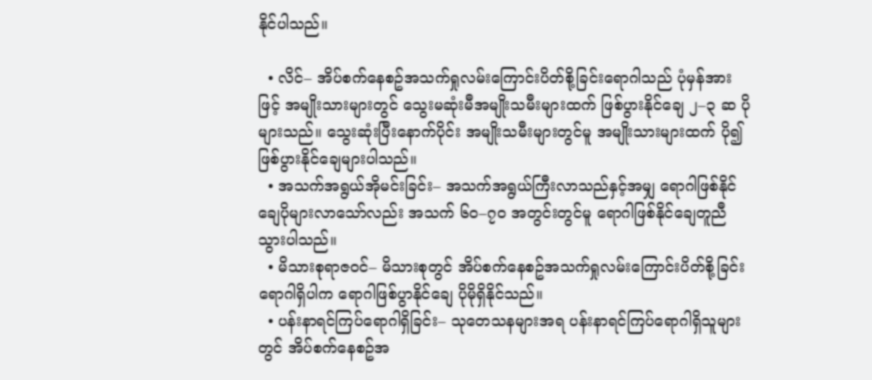နိုင်ပါသည်။

  • လိင်– အိပ်စက်နေစဥ်အသက်ရှုလမ်းကြောင်းပိတ်စို့ခြင်းရောဂါသည် ပုံမှန်အားဖြင့် အမျိုးသားများတွင် သွေးမဆုံးမီအမျိုးသမီးများထက် ဖြစ်ပွားနိုင်ချေ ၂–၃ ဆ ပိုများသည်။ သွေးဆုံးပြီးနောက်ပိုင်း အမျိုးသမီးများတွင်မူ အမျိုးသားများထက် ပို၍ ဖြစ်ပွားနိုင်ချေများပါသည်။
  • အသက်အရွယ်အိုမင်းခြင်း– အသက်အရွယ်ကြီးလာသည်နှင့်အမျှ ရောဂါဖြစ်နိုင်ချေပိုများလာသော်လည်း အသက် ၆၀–၇၀ အတွင်းတွင်မူ ရောဂါဖြစ်နိုင်ချေတူညီသွားပါသည်။
  • မိသားစုရာဇဝင်– မိသားစုတွင် အိပ်စက်နေစဥ်အသက်ရှုလမ်းကြောင်းပိတ်စို့ခြင်းရောဂါရှိပါက ရောဂါဖြစ်ပွာနိုင်ချေ ပိုမိုရှိနိုင်သည်။
  • ပန်းနာရင်ကြပ်ရောဂါရှိခြင်း– သုတေသနများအရ ပန်းနာရင်ကြပ်ရောဂါရှိသူများတွင် အိပ်စက်နေစဥ်အ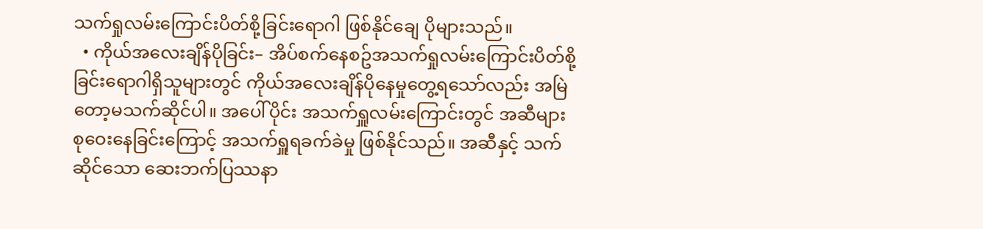သက်ရှုလမ်းကြောင်းပိတ်စို့ခြင်းရောဂါ ဖြစ်နိုင်ချေ ပိုများသည်။
  • ကိုယ်အလေးချိန်ပိုခြင်း– အိပ်စက်နေစဥ်အသက်ရှုလမ်းကြောင်းပိတ်စို့ခြင်းရောဂါရှိသူများတွင် ကိုယ်အလေးချိန်ပိုနေမှုတွေ့ရသော်လည်း အမြဲတော့မသက်ဆိုင်ပါ။ အပေါ်ပိုင်း အသက်ရှူလမ်းကြောင်းတွင် အဆီများ စုဝေးနေခြင်းကြောင့် အသက်ရှူရခက်ခဲမှု ဖြစ်နိုင်သည်။ အဆီနှင့် သက်ဆိုင်သော ဆေးဘက်ပြဿနာ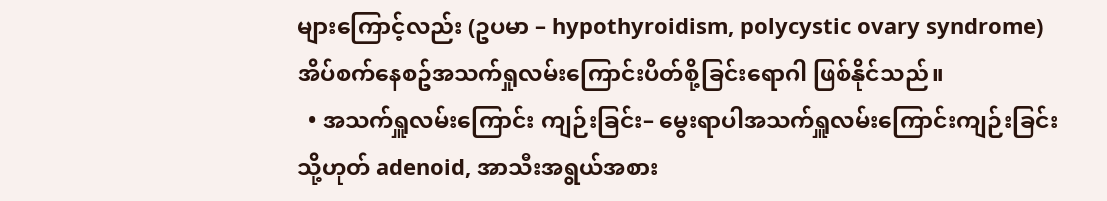များကြောင့်လည်း (ဥပမာ – hypothyroidism, polycystic ovary syndrome) အိပ်စက်နေစဥ်အသက်ရှုလမ်းကြောင်းပိတ်စို့ခြင်းရောဂါ ဖြစ်နိုင်သည်။
  • အသက်ရှူလမ်းကြောင်း ကျဉ်းခြင်း– မွေးရာပါအသက်ရှူလမ်းကြောင်းကျဉ်းခြင်း သို့ဟုတ် adenoid, အာသီးအရွယ်အစား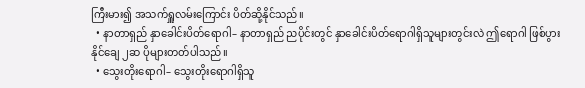ကြီးမား၍ အသက်ရှူလမ်းကြောင်း ပိတ်ဆို့နိုင်သည်။
  • နာတာရှည် နှာခေါင်းပိတ်ရောဂါ– နာတာရှည် ညပိုင်းတွင် နှာခေါင်းပိတ်ရောဂါရှိသူများတွင်းလဲ ဤရောဂါ ဖြစ်ပွားနိုင်ချေ ၂ဆ ပိုများတတ်ပါသည်။
  • သွေးတိုးရောဂါ– သွေးတိုးရောဂါရှိသူ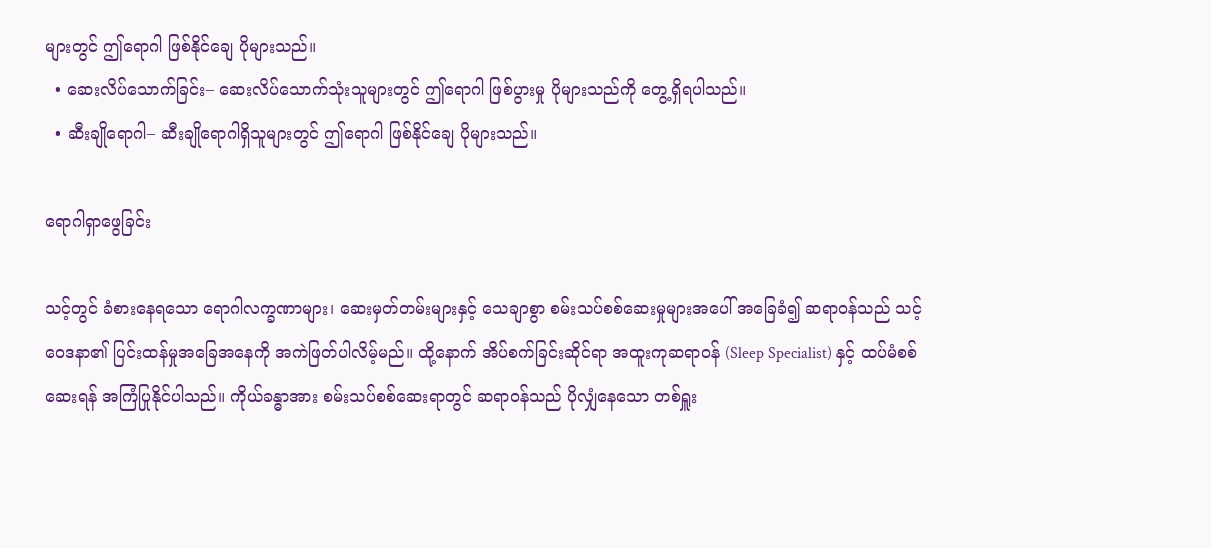များတွင် ဤရောဂါ ဖြစ်နိုင်ချေ ပိုများသည်။
  • ဆေးလိပ်သောက်ခြင်း– ဆေးလိပ်သောက်သုံးသူများတွင် ဤရောဂါ ဖြစ်ပွားမှု ပိုများသည်ကို တွေ့ရှိရပါသည်။
  • ဆီးချိုရောဂါ– ဆီးချိုရောဂါရှိသူများတွင် ဤရောဂါ ဖြစ်နိုင်ချေ ပိုများသည်။

ရောဂါရှာဖွေခြင်း

သင့်တွင် ခံစားနေရသော ရောဂါလက္ခဏာများ၊ ဆေးမှတ်တမ်းများနှင့် သေချာစွာ စမ်းသပ်စစ်ဆေးမှုများအပေါ် အခြေခံ၍ ဆရာဝန်သည် သင့်ဝေဒနာ၏ ပြင်းထန်မှုအခြေအနေကို အကဲဖြတ်ပါလိမ့်မည်။ ထို့နောက် အိပ်စက်ခြင်းဆိုင်ရာ အထူးကုဆရာဝန် (Sleep Specialist) နှင့် ထပ်မံစစ်ဆေးရန် အကြံပြုနိုင်ပါသည်။ ကိုယ်ခန္ဓာအား စမ်းသပ်စစ်ဆေးရာတွင် ဆရာဝန်သည် ပိုလျှံနေသော တစ်ရှူး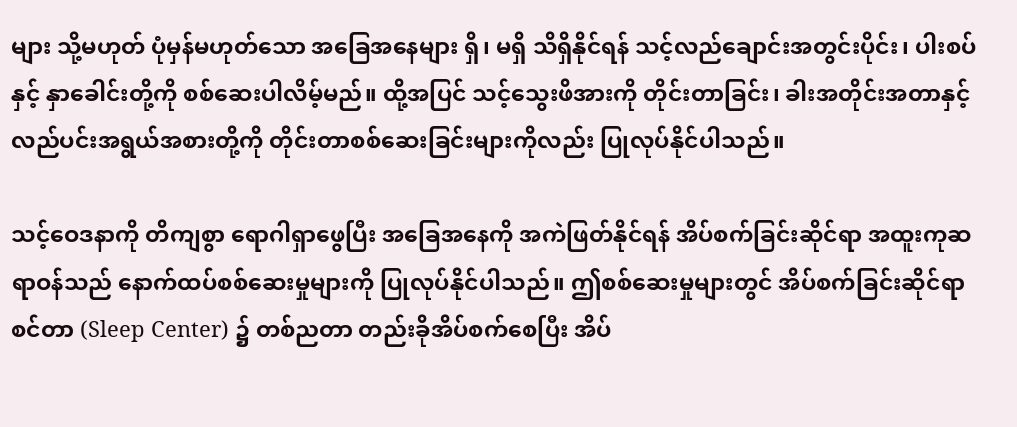များ သို့မဟုတ် ပုံမှန်မဟုတ်သော အခြေအနေများ ရှိ၊ မရှိ သိရှိနိုင်ရန် သင့်လည်ချောင်းအတွင်းပိုင်း၊ ပါးစပ်နှင့် နှာခေါင်းတို့ကို စစ်ဆေးပါလိမ့်မည်။ ထို့အပြင် သင့်သွေးဖိအားကို တိုင်းတာခြင်း၊ ခါးအတိုင်းအတာနှင့် လည်ပင်းအရွယ်အစားတို့ကို တိုင်းတာစစ်ဆေးခြင်းများကိုလည်း ပြုလုပ်နိုင်ပါသည်။

သင့်ဝေဒနာကို တိကျစွာ ရောဂါရှာဖွေပြီး အခြေအနေကို အကဲဖြတ်နိုင်ရန် အိပ်စက်ခြင်းဆိုင်ရာ အထူးကုဆရာဝန်သည် နောက်ထပ်စစ်ဆေးမှုများကို ပြုလုပ်နိုင်ပါသည်။ ဤစစ်ဆေးမှုများတွင် အိပ်စက်ခြင်းဆိုင်ရာ စင်တာ (Sleep Center) ၌ တစ်ညတာ တည်းခိုအိပ်စက်စေပြီး အိပ်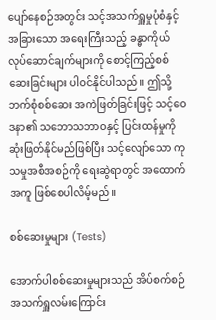ပျော်နေစဉ်အတွင်း သင့်အသက်ရှူမှုပုံစံနှင့် အခြားသော အရေးကြီးသည့် ခန္ဓာကိုယ်လုပ်ဆောင်ချက်များကို စောင့်ကြည့်စစ်ဆေးခြင်းများ ပါဝင်နိုင်ပါသည်။ ဤသို့ ဘက်စုံစစ်ဆေး အကဲဖြတ်ခြင်းဖြင့် သင့်ဝေဒနာ၏ သဘောသဘာဝနှင့် ပြင်းထန်မှုကို ဆုံးဖြတ်နိုင်မည်ဖြစ်ပြီး သင့်လျော်သော ကုသမှုအစီအစဉ်ကို ရေးဆွဲရာတွင် အထောက်အကူ ဖြစ်စေပါလိမ့်မည်။

စစ်ဆေးမှုများ (Tests)

အောက်ပါစစ်ဆေးမှုများသည် အိပ်စက်စဉ် အသက်ရှူလမ်းကြောင်း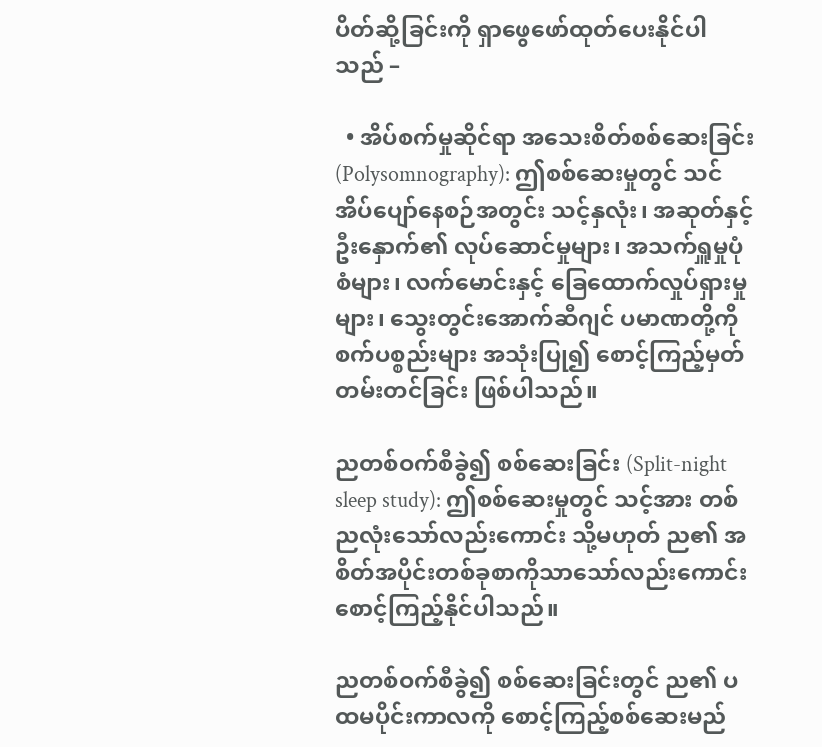ပိတ်ဆို့ခြင်းကို ရှာဖွေဖော်ထုတ်ပေးနိုင်ပါသည် –

  • အိပ်စက်မှုဆိုင်ရာ အသေးစိတ်စစ်ဆေးခြင်း (Polysomnography): ဤစစ်ဆေးမှုတွင် သင်အိပ်ပျော်နေစဉ်အတွင်း သင့်နှလုံး၊ အဆုတ်နှင့် ဦးနှောက်၏ လုပ်ဆောင်မှုများ၊ အသက်ရှူမှုပုံစံများ၊ လက်မောင်းနှင့် ခြေထောက်လှုပ်ရှားမှုများ၊ သွေးတွင်းအောက်ဆီဂျင် ပမာဏတို့ကို စက်ပစ္စည်းများ အသုံးပြု၍ စောင့်ကြည့်မှတ်တမ်းတင်ခြင်း ဖြစ်ပါသည်။

ညတစ်ဝက်စီခွဲ၍ စစ်ဆေးခြင်း (Split-night sleep study): ဤစစ်ဆေးမှုတွင် သင့်အား တစ်ညလုံးသော်လည်းကောင်း သို့မဟုတ် ည၏ အစိတ်အပိုင်းတစ်ခုစာကိုသာသော်လည်းကောင်း စောင့်ကြည့်နိုင်ပါသည်။

ညတစ်ဝက်စီခွဲ၍ စစ်ဆေးခြင်းတွင် ည၏ ပထမပိုင်းကာလကို စောင့်ကြည့်စစ်ဆေးမည်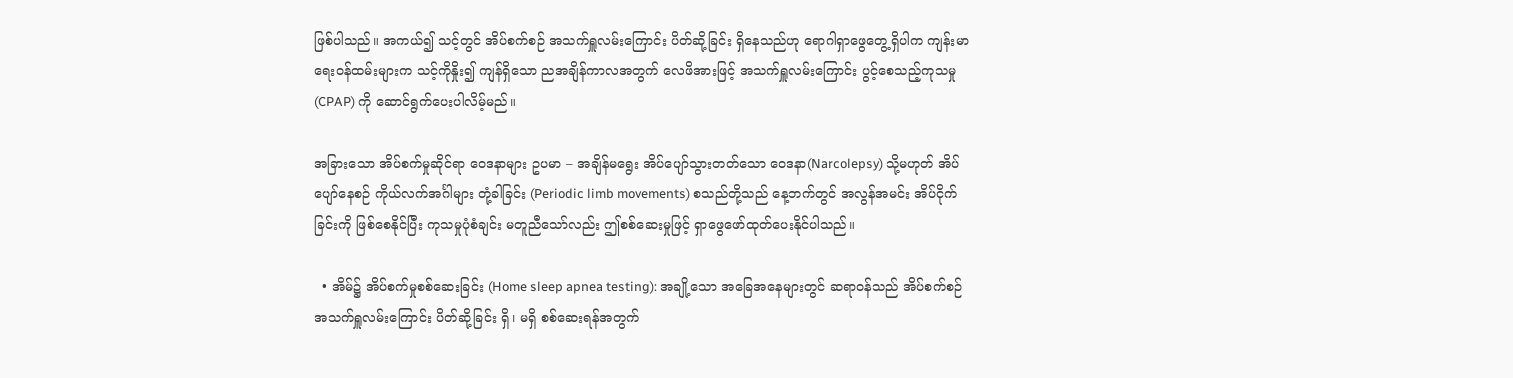ဖြစ်ပါသည်။ အကယ်၍ သင့်တွင် အိပ်စက်စဉ် အသက်ရှူလမ်းကြောင်း ပိတ်ဆို့ခြင်း ရှိနေသည်ဟု ရောဂါရှာဖွေတွေ့ရှိပါက ကျန်းမာရေးဝန်ထမ်းများက သင့်ကိုနှိုး၍ ကျန်ရှိသော ညအချိန်ကာလအတွက် လေဖိအားဖြင့် အသက်ရှူလမ်းကြောင်း ပွင့်စေသည့်ကုသမှု (CPAP) ကို ဆောင်ရွက်ပေးပါလိမ့်မည်။

အခြားသော အိပ်စက်မှုဆိုင်ရာ ဝေဒနာများ ဥပမာ – အချိန်မရွေး အိပ်ပျော်သွားတတ်သော ဝေဒနာ(Narcolepsy) သို့မဟုတ် အိပ်ပျော်နေစဉ် ကိုယ်လက်အင်္ဂါများ တုံ့ခါခြင်း (Periodic limb movements) စသည်တို့သည် နေ့ဘက်တွင် အလွန်အမင်း အိပ်ငိုက်ခြင်းကို ဖြစ်စေနိုင်ပြီး ကုသမှုပုံစံချင်း မတူညီသော်လည်း ဤစစ်ဆေးမှုဖြင့် ရှာဖွေဖော်ထုတ်ပေးနိုင်ပါသည်။

  • အိမ်၌ အိပ်စက်မှုစစ်ဆေးခြင်း (Home sleep apnea testing): အချို့သော အခြေအနေများတွင် ဆရာဝန်သည် အိပ်စက်စဉ် အသက်ရှူလမ်းကြောင်း ပိတ်ဆို့ခြင်း ရှိ၊ မရှိ စစ်ဆေးရန်အတွက်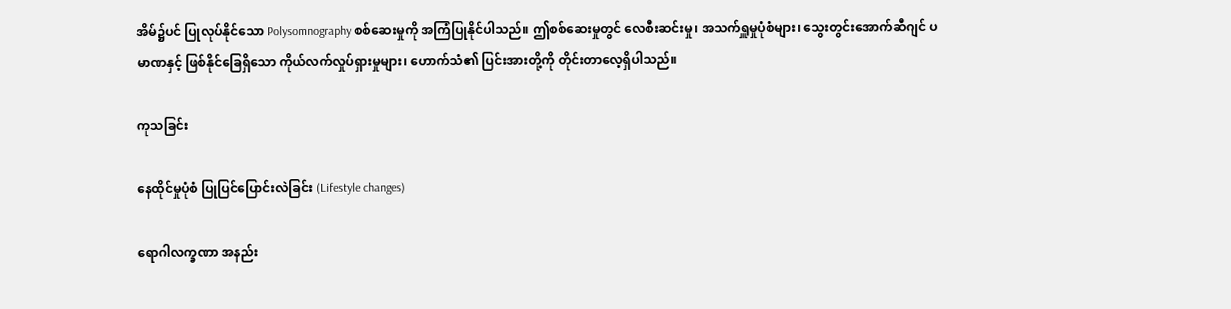အိမ်၌ပင် ပြုလုပ်နိုင်သော Polysomnography စစ်ဆေးမှုကို အကြံပြုနိုင်ပါသည်။ ဤစစ်ဆေးမှုတွင် လေစီးဆင်းမှု၊ အသက်ရှူမှုပုံစံများ၊ သွေးတွင်းအောက်ဆီဂျင် ပမာဏနှင့် ဖြစ်နိုင်ခြေရှိသော ကိုယ်လက်လှုပ်ရှားမှုများ၊ ဟောက်သံ၏ ပြင်းအားတို့ကို တိုင်းတာလေ့ရှိပါသည်။

ကုသခြင်း

နေထိုင်မှုပုံစံ ပြုပြင်ပြောင်းလဲခြင်း (Lifestyle changes)

ရောဂါလက္ခဏာ အနည်း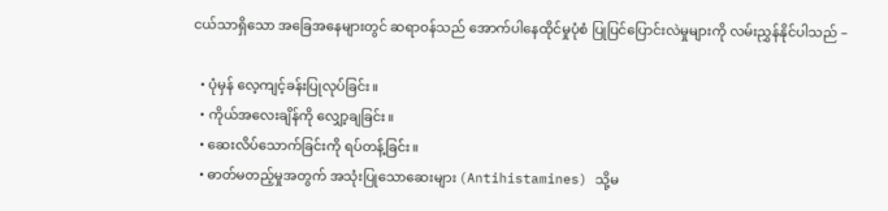ငယ်သာရှိသော အခြေအနေများတွင် ဆရာဝန်သည် အောက်ပါနေထိုင်မှုပုံစံ ပြုပြင်ပြောင်းလဲမှုများကို လမ်းညွှန်နိုင်ပါသည် –

  • ပုံမှန် လေ့ကျင့်ခန်းပြုလုပ်ခြင်း။
  • ကိုယ်အလေးချိန်ကို လျှော့ချခြင်း။
  • ဆေးလိပ်သောက်ခြင်းကို ရပ်တန့်ခြင်း။
  • ဓာတ်မတည့်မှုအတွက် အသုံးပြုသောဆေးများ (Antihistamines) သို့မ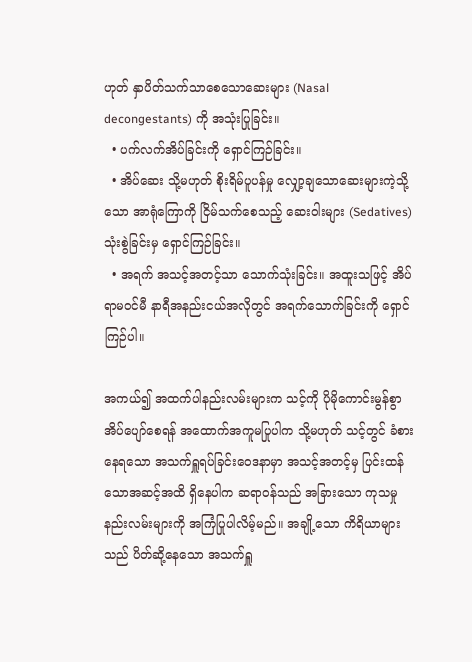ဟုတ် နှာပိတ်သက်သာစေသောဆေးများ (Nasal decongestants) ကို အသုံးပြုခြင်း။
  • ပက်လက်အိပ်ခြင်းကို ရှောင်ကြဉ်ခြင်း။
  • အိပ်ဆေး သို့မဟုတ် စိုးရိမ်ပူပန်မှု လျှော့ချသောဆေးများကဲ့သို့သော အာရုံကြောကို ငြိမ်သက်စေသည့် ဆေးဝါးများ (Sedatives) သုံးစွဲခြင်းမှ ရှောင်ကြဉ်ခြင်း။
  • အရက် အသင့်အတင့်သာ သောက်သုံးခြင်း။ အထူးသဖြင့် အိပ်ရာမဝင်မီ နာရီအနည်းငယ်အလိုတွင် အရက်သောက်ခြင်းကို ရှောင်ကြဉ်ပါ။

အကယ်၍ အထက်ပါနည်းလမ်းများက သင့်ကို ပိုမိုကောင်းမွန်စွာ အိပ်ပျော်စေရန် အထောက်အကူမပြုပါက သို့မဟုတ် သင့်တွင် ခံစားနေရသော အသက်ရှူရပ်ခြင်းဝေဒနာမှာ အသင့်အတင့်မှ ပြင်းထန်သောအဆင့်အထိ ရှိနေပါက ဆရာဝန်သည် အခြားသော ကုသမှုနည်းလမ်းများကို အကြံပြုပါလိမ့်မည်။ အချို့သော ကိရိယာများသည် ပိတ်ဆို့နေသော အသက်ရှူ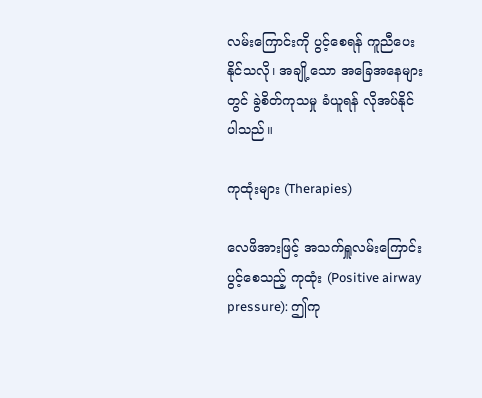လမ်းကြောင်းကို ပွင့်စေရန် ကူညီပေးနိုင်သလို၊ အချို့သော အခြေအနေများတွင် ခွဲစိတ်ကုသမှု ခံယူရန် လိုအပ်နိုင်ပါသည်။

ကုထုံးများ (Therapies)

လေဖိအားဖြင့် အသက်ရှူလမ်းကြောင်း ပွင့်စေသည့် ကုထုံး (Positive airway pressure): ဤကု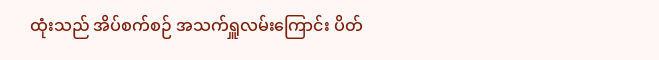ထုံးသည် အိပ်စက်စဉ် အသက်ရှူလမ်းကြောင်း ပိတ်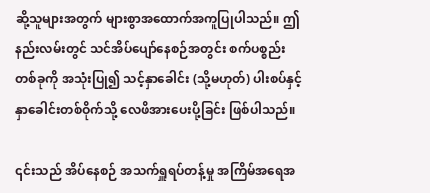ဆို့သူများအတွက် များစွာအထောက်အကူပြုပါသည်။ ဤနည်းလမ်းတွင် သင်အိပ်ပျော်နေစဉ်အတွင်း စက်ပစ္စည်းတစ်ခုကို အသုံးပြု၍ သင့်နှာခေါင်း (သို့မဟုတ်) ပါးစပ်နှင့် နှာခေါင်းတစ်ဝိုက်သို့ လေဖိအားပေးပို့ခြင်း ဖြစ်ပါသည်။

၎င်းသည် အိပ်နေစဉ် အသက်ရှူရပ်တန့်မှု အကြိမ်အရေအ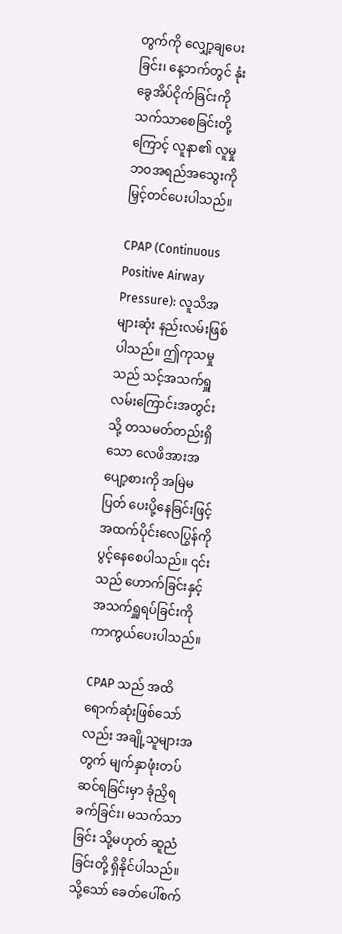တွက်ကို လျှော့ချပေးခြင်း၊ နေ့ဘက်တွင် နုံးခွေအိပ်ငိုက်ခြင်းကို သက်သာစေခြင်းတို့ကြောင့် လူနာ၏ လူမှုဘဝအရည်အသွေးကို မြှင့်တင်ပေးပါသည်။

CPAP (Continuous Positive Airway Pressure): လူသိအများဆုံး နည်းလမ်းဖြစ်ပါသည်။ ဤကုသမှုသည် သင့်အသက်ရှူလမ်းကြောင်းအတွင်းသို့ တသမတ်တည်းရှိသော လေဖိအားအပျော့စားကို အမြဲမပြတ် ပေးပို့နေခြင်းဖြင့် အထက်ပိုင်းလေပြွန်ကို ပွင့်နေစေပါသည်။ ၎င်းသည် ဟောက်ခြင်းနှင့် အသက်ရှူရပ်ခြင်းကို ကာကွယ်ပေးပါသည်။

CPAP သည် အထိရောက်ဆုံးဖြစ်သော်လည်း အချို့သူများအတွက် မျက်နှာဖုံးတပ်ဆင်ရခြင်းမှာ ခုံညှိရခက်ခြင်း၊ မသက်သာခြင်း သို့မဟုတ် ဆူညံခြင်းတို့ ရှိနိုင်ပါသည်။ သို့သော် ခေတ်ပေါ်စက်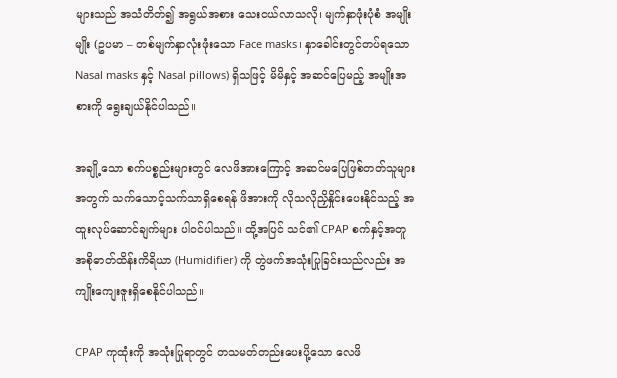များသည် အသံတိတ်၍ အရွယ်အစား သေးငယ်လာသလို၊ မျက်နှာဖုံးပုံစံ အမျိုးမျိုး (ဥပမာ – တစ်မျက်နှာလုံးဖုံးသော Face masks၊ နှာခေါင်းတွင်တပ်ရသော Nasal masks နှင့် Nasal pillows) ရှိသဖြင့် မိမိနှင့် အဆင်ပြေမည့် အမျိုးအစားကို ရွေးချယ်နိုင်ပါသည်။

အချို့သော စက်ပစ္စည်းများတွင် လေဖိအားကြောင့် အဆင်မပြေဖြစ်တတ်သူများအတွက် သက်သောင့်သက်သာရှိစေရန် ဖိအားကို လိုသလိုညှိနှိုင်းပေးနိုင်သည့် အထူးလုပ်ဆောင်ချက်များ ပါဝင်ပါသည်။ ထို့အပြင် သင်၏ CPAP စက်နှင့်အတူ အစိုဓာတ်ထိန်းကိရိယာ (Humidifier) ကို တွဲဖက်အသုံးပြုခြင်းသည်လည်း အကျိုးကျေးဇူးရှိစေနိုင်ပါသည်။

CPAP ကုထုံးကို အသုံးပြုရာတွင် တသမတ်တည်းပေးပို့သော လေဖိ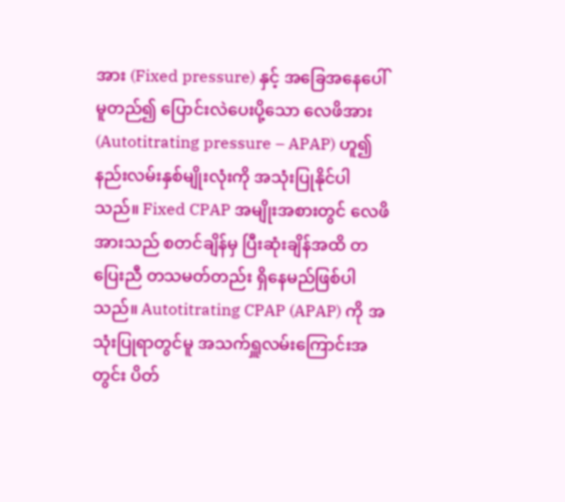အား (Fixed pressure) နှင့် အခြေအနေပေါ်မူတည်၍ ပြောင်းလဲပေးပို့သော လေဖိအား (Autotitrating pressure – APAP) ဟူ၍ နည်းလမ်းနှစ်မျိုးလုံးကို အသုံးပြုနိုင်ပါသည်။ Fixed CPAP အမျိုးအစားတွင် လေဖိအားသည် စတင်ချိန်မှ ပြီးဆုံးချိန်အထိ တပြေးညီ တသမတ်တည်း ရှိနေမည်ဖြစ်ပါသည်။ Autotitrating CPAP (APAP) ကို အသုံးပြုရာတွင်မူ အသက်ရှူလမ်းကြောင်းအတွင်း ပိတ်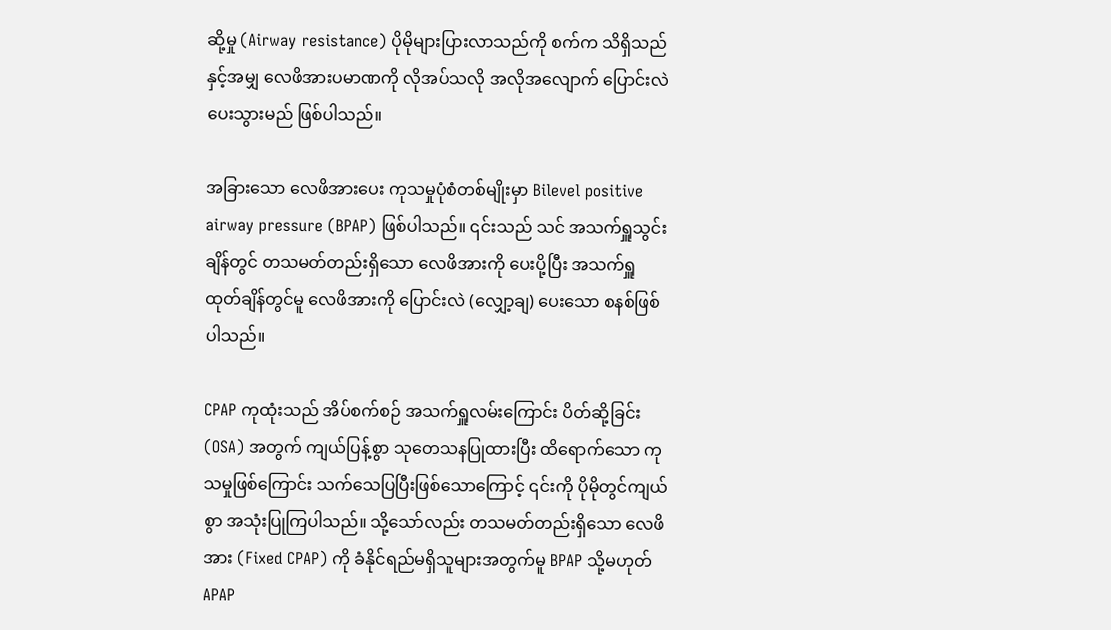ဆို့မှု (Airway resistance) ပိုမိုများပြားလာသည်ကို စက်က သိရှိသည်နှင့်အမျှ လေဖိအားပမာဏကို လိုအပ်သလို အလိုအလျောက် ပြောင်းလဲပေးသွားမည် ဖြစ်ပါသည်။

အခြားသော လေဖိအားပေး ကုသမှုပုံစံတစ်မျိုးမှာ Bilevel positive airway pressure (BPAP) ဖြစ်ပါသည်။ ၎င်းသည် သင် အသက်ရှူသွင်းချိန်တွင် တသမတ်တည်းရှိသော လေဖိအားကို ပေးပို့ပြီး အသက်ရှူထုတ်ချိန်တွင်မူ လေဖိအားကို ပြောင်းလဲ (လျှော့ချ) ပေးသော စနစ်ဖြစ်ပါသည်။

CPAP ကုထုံးသည် အိပ်စက်စဉ် အသက်ရှူလမ်းကြောင်း ပိတ်ဆို့ခြင်း (OSA) အတွက် ကျယ်ပြန့်စွာ သုတေသနပြုထားပြီး ထိရောက်သော ကုသမှုဖြစ်ကြောင်း သက်သေပြပြီးဖြစ်သောကြောင့် ၎င်းကို ပိုမိုတွင်ကျယ်စွာ အသုံးပြုကြပါသည်။ သို့သော်လည်း တသမတ်တည်းရှိသော လေဖိအား (Fixed CPAP) ကို ခံနိုင်ရည်မရှိသူများအတွက်မူ BPAP သို့မဟုတ် APAP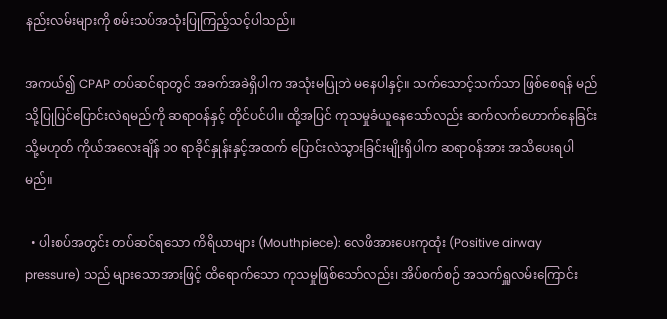နည်းလမ်းများကို စမ်းသပ်အသုံးပြုကြည့်သင့်ပါသည်။

အကယ်၍ CPAP တပ်ဆင်ရာတွင် အခက်အခဲရှိပါက အသုံးမပြုဘဲ မနေပါနှင့်။ သက်သောင့်သက်သာ ဖြစ်စေရန် မည်သို့ပြုပြင်ပြောင်းလဲရမည်ကို ဆရာဝန်နှင့် တိုင်ပင်ပါ။ ထို့အပြင် ကုသမှုခံယူနေသော်လည်း ဆက်လက်ဟောက်နေခြင်း သို့မဟုတ် ကိုယ်အလေးချိန် ၁၀ ရာခိုင်နှုန်းနှင့်အထက် ပြောင်းလဲသွားခြင်းမျိုးရှိပါက ဆရာဝန်အား အသိပေးရပါမည်။

  • ပါးစပ်အတွင်း တပ်ဆင်ရသော ကိရိယာများ (Mouthpiece): လေဖိအားပေးကုထုံး (Positive airway pressure) သည် များသောအားဖြင့် ထိရောက်သော ကုသမှုဖြစ်သော်လည်း၊ အိပ်စက်စဉ် အသက်ရှူလမ်းကြောင်း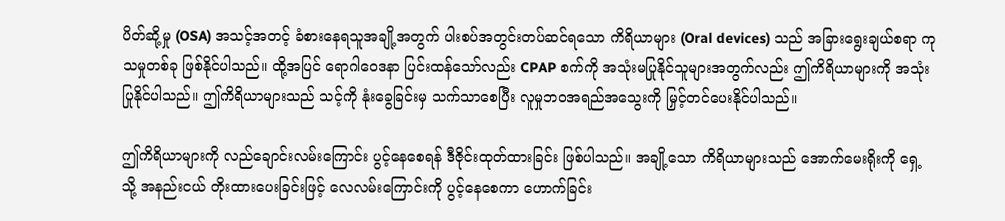ပိတ်ဆို့မှု (OSA) အသင့်အတင့် ခံစားနေရသူအချို့အတွက် ပါးစပ်အတွင်းတပ်ဆင်ရသော ကိရိယာများ (Oral devices) သည် အခြားရွေးချယ်စရာ ကုသမှုတစ်ခု ဖြစ်နိုင်ပါသည်။ ထို့အပြင် ရောဂါဝေဒနာ ပြင်းထန်သော်လည်း CPAP စက်ကို အသုံးမပြုနိုင်သူများအတွက်လည်း ဤကိရိယာများကို အသုံးပြုနိုင်ပါသည်။ ဤကိရိယာများသည် သင့်ကို နုံးခွေခြင်းမှ သက်သာစေပြီး လူမှုဘဝအရည်အသွေးကို မြှင့်တင်ပေးနိုင်ပါသည်။

ဤကိရိယာများကို လည်ချောင်းလမ်းကြောင်း ပွင့်နေစေရန် ဒီဇိုင်းထုတ်ထားခြင်း ဖြစ်ပါသည်။ အချို့သော ကိရိယာများသည် အောက်မေးရိုးကို ရှေ့သို့ အနည်းငယ် တိုးထားပေးခြင်းဖြင့် လေလမ်းကြောင်းကို ပွင့်နေစေကာ ဟောက်ခြင်း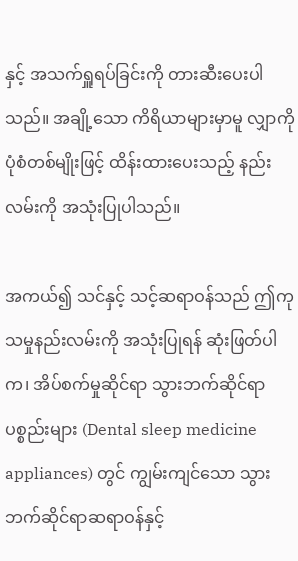နှင့် အသက်ရှူရပ်ခြင်းကို တားဆီးပေးပါသည်။ အချို့သော ကိရိယာများမှာမူ လျှာကို ပုံစံတစ်မျိုးဖြင့် ထိန်းထားပေးသည့် နည်းလမ်းကို အသုံးပြုပါသည်။

အကယ်၍ သင်နှင့် သင့်ဆရာဝန်သည် ဤကုသမှုနည်းလမ်းကို အသုံးပြုရန် ဆုံးဖြတ်ပါက၊ အိပ်စက်မှုဆိုင်ရာ သွားဘက်ဆိုင်ရာပစ္စည်းများ (Dental sleep medicine appliances) တွင် ကျွမ်းကျင်သော သွားဘက်ဆိုင်ရာဆရာဝန်နှင့်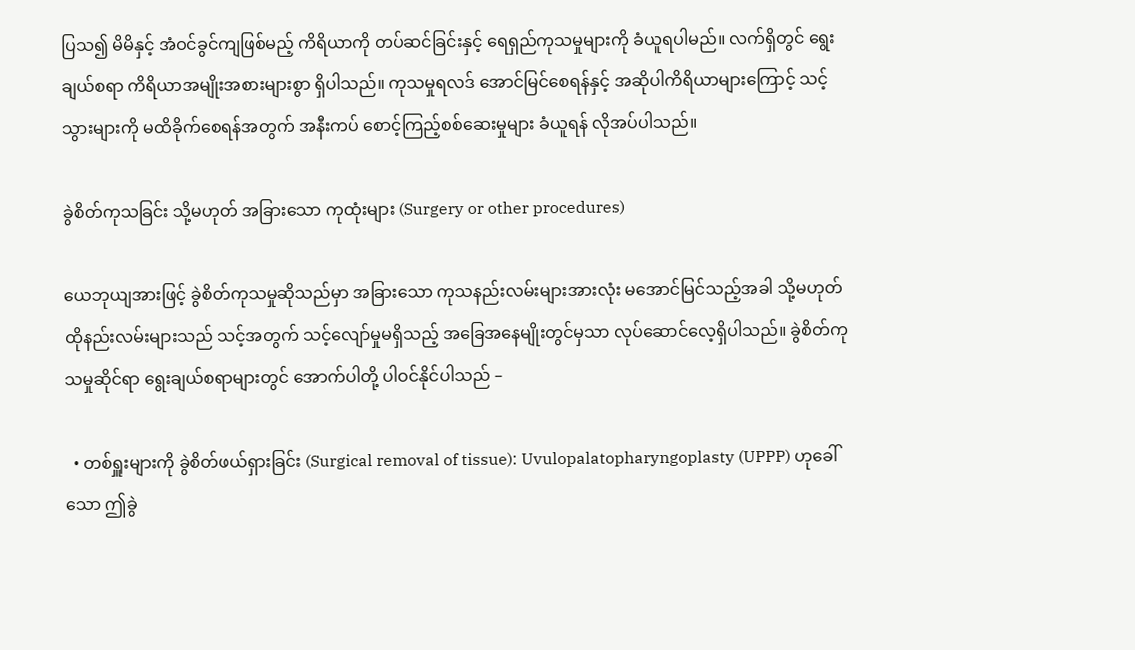ပြသ၍ မိမိနှင့် အံဝင်ခွင်ကျဖြစ်မည့် ကိရိယာကို တပ်ဆင်ခြင်းနှင့် ရေရှည်ကုသမှုများကို ခံယူရပါမည်။ လက်ရှိတွင် ရွေးချယ်စရာ ကိရိယာအမျိုးအစားများစွာ ရှိပါသည်။ ကုသမှုရလဒ် အောင်မြင်စေရန်နှင့် အဆိုပါကိရိယာများကြောင့် သင့်သွားများကို မထိခိုက်စေရန်အတွက် အနီးကပ် စောင့်ကြည့်စစ်ဆေးမှုများ ခံယူရန် လိုအပ်ပါသည်။

ခွဲစိတ်ကုသခြင်း သို့မဟုတ် အခြားသော ကုထုံးများ (Surgery or other procedures)

ယေဘုယျအားဖြင့် ခွဲစိတ်ကုသမှုဆိုသည်မှာ အခြားသော ကုသနည်းလမ်းများအားလုံး မအောင်မြင်သည့်အခါ သို့မဟုတ် ထိုနည်းလမ်းများသည် သင့်အတွက် သင့်လျော်မှုမရှိသည့် အခြေအနေမျိုးတွင်မှသာ လုပ်ဆောင်လေ့ရှိပါသည်။ ခွဲစိတ်ကုသမှုဆိုင်ရာ ရွေးချယ်စရာများတွင် အောက်ပါတို့ ပါဝင်နိုင်ပါသည် –

  • တစ်ရှူးများကို ခွဲစိတ်ဖယ်ရှားခြင်း (Surgical removal of tissue): Uvulopalatopharyngoplasty (UPPP) ဟုခေါ်သော ဤခွဲ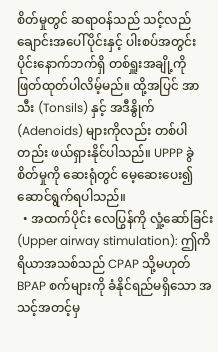စိတ်မှုတွင် ဆရာဝန်သည် သင့်လည်ချောင်းအပေါ်ပိုင်းနှင့် ပါးစပ်အတွင်းပိုင်းနောက်ဘက်ရှိ တစ်ရှူးအချို့ကို ဖြတ်ထုတ်ပါလိမ့်မည်။ ထို့အပြင် အာသီး (Tonsils) နှင့် အဒီနွိုက် (Adenoids) များကိုလည်း တစ်ပါတည်း ဖယ်ရှားနိုင်ပါသည်။ UPPP ခွဲစိတ်မှုကို ဆေးရုံတွင် မေ့ဆေးပေး၍ ဆောင်ရွက်ရပါသည်။
  • အထက်ပိုင်း လေပြွန်ကို လှုံ့ဆော်ခြင်း (Upper airway stimulation): ဤကိရိယာအသစ်သည် CPAP သို့မဟုတ် BPAP စက်များကို ခံနိုင်ရည်မရှိသော အသင့်အတင့်မှ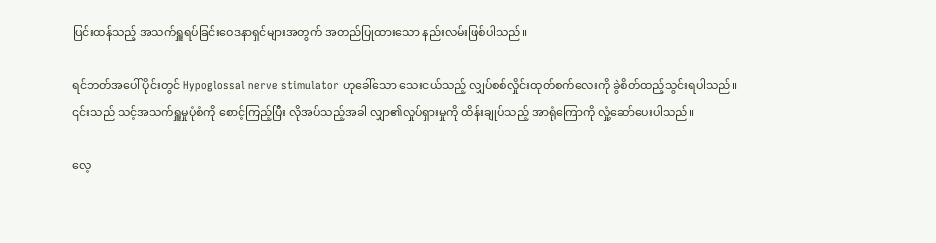ပြင်းထန်သည့် အသက်ရှူရပ်ခြင်းဝေဒနာရှင်များအတွက် အတည်ပြုထားသော နည်းလမ်းဖြစ်ပါသည်။

ရင်ဘတ်အပေါ်ပိုင်းတွင် Hypoglossal nerve stimulator ဟုခေါ်သော သေးငယ်သည့် လျှပ်စစ်လှိုင်းထုတ်စက်လေးကို ခွဲစိတ်ထည့်သွင်းရပါသည်။ ၎င်းသည် သင့်အသက်ရှူမှုပုံစံကို စောင့်ကြည့်ပြီး လိုအပ်သည့်အခါ လျှာ၏လှုပ်ရှားမှုကို ထိန်းချုပ်သည့် အာရုံကြောကို လှုံ့ဆော်ပေးပါသည်။

လေ့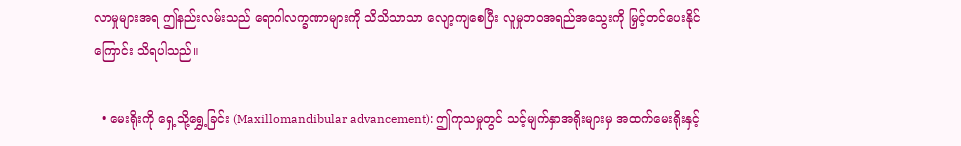လာမှုများအရ ဤနည်းလမ်းသည် ရောဂါလက္ခဏာများကို သိသိသာသာ လျော့ကျစေပြီး လူမှုဘဝအရည်အသွေးကို မြှင့်တင်ပေးနိုင်ကြောင်း သိရပါသည်။

  • မေးရိုးကို ရှေ့သို့ရွှေ့ခြင်း (Maxillomandibular advancement): ဤကုသမှုတွင် သင့်မျက်နှာအရိုးများမှ အထက်မေးရိုးနှင့်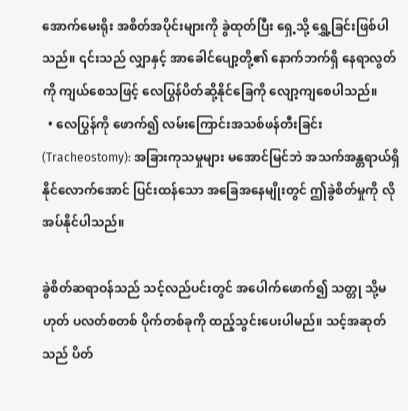အောက်မေးရိုး အစိတ်အပိုင်းများကို ခွဲထုတ်ပြီး ရှေ့သို့ ရွှေ့ခြင်းဖြစ်ပါသည်။ ၎င်းသည် လျှာနှင့် အာခေါင်ပျော့တို့၏ နောက်ဘက်ရှိ နေရာလွတ်ကို ကျယ်စေသဖြင့် လေပြွန်ပိတ်ဆို့နိုင်ခြေကို လျော့ကျစေပါသည်။
  • လေပြွန်ကို ဖောက်၍ လမ်းကြောင်းအသစ်ဖန်တီးခြင်း (Tracheostomy): အခြားကုသမှုများ မအောင်မြင်ဘဲ အသက်အန္တရာယ်ရှိနိုင်လောက်အောင် ပြင်းထန်သော အခြေအနေမျိုးတွင် ဤခွဲစိတ်မှုကို လိုအပ်နိုင်ပါသည်။

ခွဲစိတ်ဆရာဝန်သည် သင့်လည်ပင်းတွင် အပေါက်ဖောက်၍ သတ္တု သို့မဟုတ် ပလတ်စတစ် ပိုက်တစ်ခုကို ထည့်သွင်းပေးပါမည်။ သင့်အဆုတ်သည် ပိတ်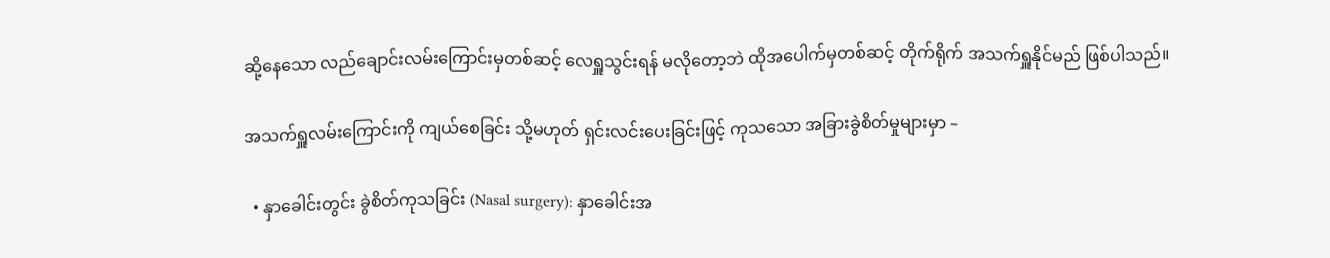ဆို့နေသော လည်ချောင်းလမ်းကြောင်းမှတစ်ဆင့် လေရှူသွင်းရန် မလိုတော့ဘဲ ထိုအပေါက်မှတစ်ဆင့် တိုက်ရိုက် အသက်ရှူနိုင်မည် ဖြစ်ပါသည်။

အသက်ရှူလမ်းကြောင်းကို ကျယ်စေခြင်း သို့မဟုတ် ရှင်းလင်းပေးခြင်းဖြင့် ကုသသော အခြားခွဲစိတ်မှုများမှာ –

  • နှာခေါင်းတွင်း ခွဲစိတ်ကုသခြင်း (Nasal surgery): နှာခေါင်းအ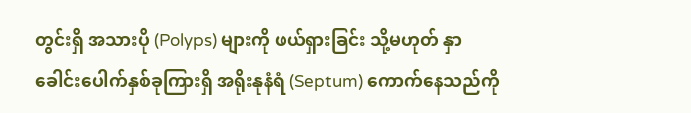တွင်းရှိ အသားပို (Polyps) များကို ဖယ်ရှားခြင်း သို့မဟုတ် နှာခေါင်းပေါက်နှစ်ခုကြားရှိ အရိုးနုနံရံ (Septum) ကောက်နေသည်ကို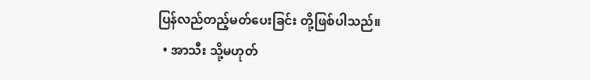ပြန်လည်တည့်မတ်ပေးခြင်း တို့ဖြစ်ပါသည်။
  • အာသီး သို့မဟုတ်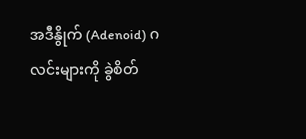အဒီနွိုက် (Adenoid) ဂလင်းများကို ခွဲစိတ်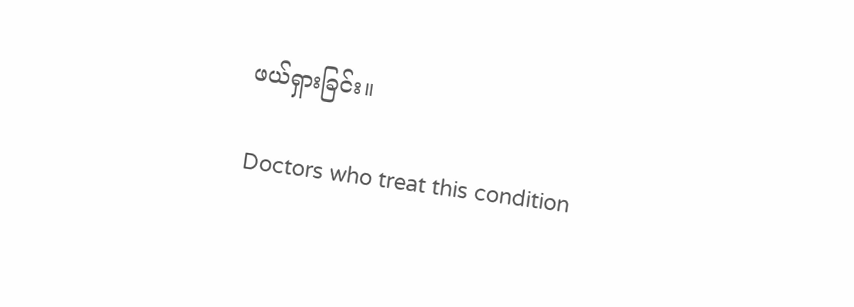ဖယ်ရှားခြင်း။

Doctors who treat this condition